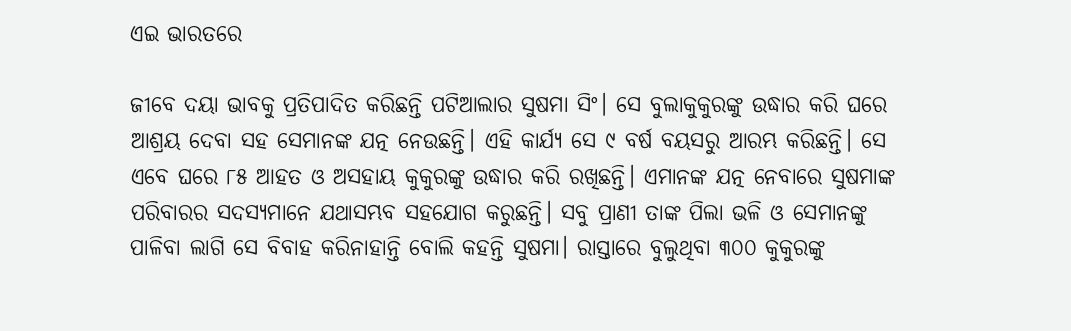ଏଇ ଭାରତରେ

ଜୀବେ ଦୟା ଭାବକୁ ପ୍ରତିପାଦିତ କରିଛନ୍ତି ପଟିଆଲାର ସୁଷମା ସିଂ। ସେ ବୁଲାକୁକୁରଙ୍କୁ ଉଦ୍ଧାର କରି ଘରେ ଆଶ୍ରୟ ଦେବା ସହ ସେମାନଙ୍କ ଯତ୍ନ ନେଉଛନ୍ତି। ଏହି କାର୍ଯ୍ୟ ସେ ୯ ବର୍ଷ ବୟସରୁ ଆରମ୍ଭ କରିଛନ୍ତି। ସେ ଏବେ ଘରେ ୮୫ ଆହତ ଓ ଅସହାୟ କୁକୁରଙ୍କୁ ଉଦ୍ଧାର କରି ରଖିଛନ୍ତି। ଏମାନଙ୍କ ଯତ୍ନ ନେବାରେ ସୁଷମାଙ୍କ ପରିବାରର ସଦସ୍ୟମାନେ ଯଥାସମ୍ଭବ ସହଯୋଗ କରୁଛନ୍ତି। ସବୁ ପ୍ରାଣୀ ତାଙ୍କ ପିଲା ଭଳି ଓ ସେମାନଙ୍କୁ ପାଳିବା ଲାଗି ସେ ବିବାହ କରିନାହାନ୍ତି ବୋଲି କହନ୍ତି ସୁଷମା। ରାସ୍ତାରେ ବୁଲୁଥିବା ୩୦୦ କୁକୁରଙ୍କୁ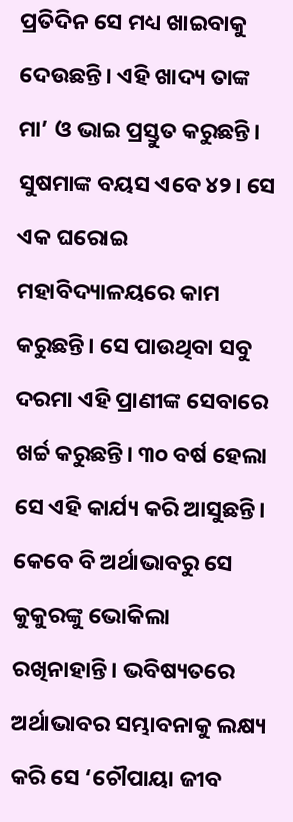ପ୍ରତିଦିନ ସେ ମଧ୍ୟ ଖାଇବାକୁ ଦେଉଛନ୍ତି। ଏହି ଖାଦ୍ୟ ତାଙ୍କ ମା’ ଓ ଭାଇ ପ୍ରସ୍ତୁତ କରୁଛନ୍ତି। ସୁଷମାଙ୍କ ବୟସ ଏବେ ୪୨। ସେ ଏକ ଘରୋଇ ମହାବିଦ୍ୟାଳୟରେ କାମ କରୁଛନ୍ତି। ସେ ପାଉଥିବା ସବୁ ଦରମା ଏହି ପ୍ରାଣୀଙ୍କ ସେବାରେ ଖର୍ଚ୍ଚ କରୁଛନ୍ତି। ୩୦ ବର୍ଷ ହେଲା ସେ ଏହି କାର୍ଯ୍ୟ କରି ଆସୁଛନ୍ତି। କେବେ ବି ଅର୍ଥାଭାବରୁ ସେ କୁକୁରଙ୍କୁ ଭୋକିଲା ରଖିନାହାନ୍ତି। ଭବିଷ୍ୟତରେ ଅର୍ଥାଭାବର ସମ୍ଭାବନାକୁ ଲକ୍ଷ୍ୟ କରି ସେ ‘ଚୌପାୟା ଜୀବ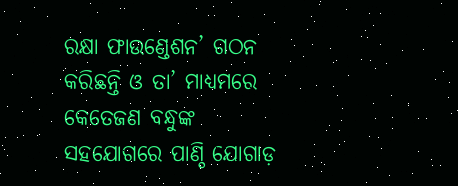ରକ୍ଷା ଫାଉଣ୍ଡେଶନ’ ଗଠନ କରିଛନ୍ତି ଓ ତା’ ମାଧ୍ୟମରେ କେତେଜଣ ବନ୍ଧୁଙ୍କ ସହଯୋଗରେ ପାଣ୍ଠି ଯୋଗାଡ଼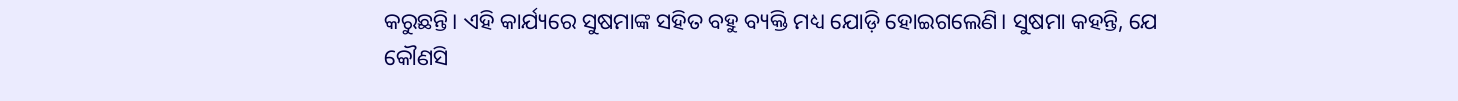କରୁଛନ୍ତି। ଏହି କାର୍ଯ୍ୟରେ ସୁଷମାଙ୍କ ସହିତ ବହୁ ବ୍ୟକ୍ତି ମଧ୍ୟ ଯୋଡ଼ି ହୋଇଗଲେଣି। ସୁଷମା କହନ୍ତି, ଯେ କୌଣସି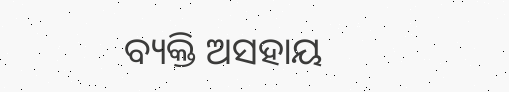ବ୍ୟକ୍ତି ଅସହାୟ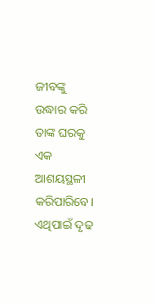ଜୀବଙ୍କୁ ଉଦ୍ଧାର କରି ତାଙ୍କ ଘରକୁ ଏକ ଆଶୟସ୍ଥଳୀ କରିପାରିବେ। ଏଥିପାଇଁ ଦୃଢ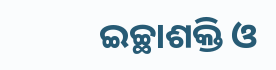ଇଚ୍ଛାଶକ୍ତି ଓ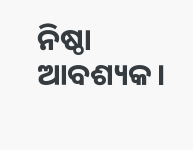ନିଷ୍ଠା ଆବଶ୍ୟକ।